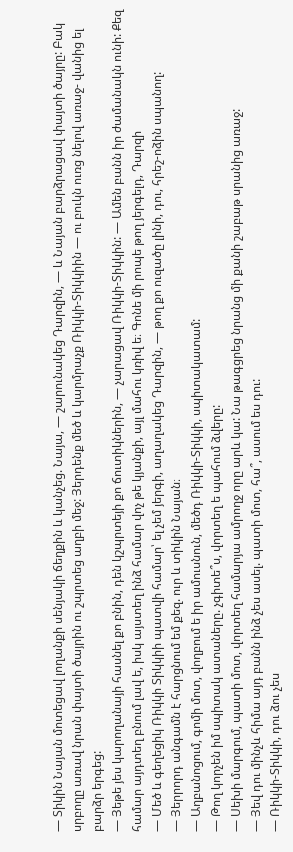— Տիկին Նայան մոտեցավ լողանքի սենյակի ճեղքին և կանչեց. Նայա, — շարունակեց Դարզին, — և Նայան բարձրացավ փայտի ծայրը: Բակ սրբողը առավ նրան փայտի ծայրին ու շպրտեց աղբի մեջ: Յերդենք մեծ և կարմրաչք Ռիկկի-Տիկկիին — ու բուկն ուռց նելով առաջ- վանից ել բարձր երգեց:
— Յեթե յես կարողանայի հասնել քո բնին, դեն կշպրտեյի քո ճուտիկներին, — չարացավ Ռիկկի-Տիկկին: — Ամեն բանն իր ժամանակն ունի: Քեզ համար այդտեղ բնում լավ ե, իսկ այստեղ ինձ համար վոչ թե կյանքի, այլ մահու կռիվ ե։ Գոնե մի րոպե թող յերգելդ, Դարզի
— Մեծ և գեղեցիկ Ռիկկի Տիկկիի պատվի համար՝ ել չեմ յերգի, աղաղակեց Դարզին, — թող քո ուզածը լինի, դու, հրեշ-ոձին սպանող:
— Յերրորդ անգամն է հարցնում եմ քեզ. ուր և տիկին Նայան։
— Աղբանոցում, գոմի մոտ, վողբում ե իր ամուսնուն, մեծդ Ռիկկի-Տիկկի, սպիտակատամ:
— Թող կորչեն իմ սպիտակ ատաները. չգիտե՞ս, վորտեղ ե պահում ձվերը:
— Սեխի մարգում, պատի մոտ, վորտեղ համարյա ամրողջ որը արև կա: Նա թագցրեց նրանց մի քանի շաբաթ սրանից առաջ:
— Յեվ դու մինչև հիմա այդ բանն ինձ չես ասել. պատի մոտ, հա՞, ասում ես դու:
— Ռիկկի-Տիկկի, դու ձու չես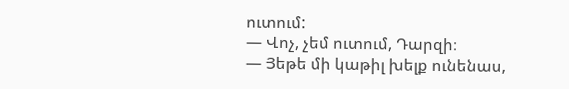ուտում:
— Վոչ, չեմ ուտում, Դարզի։
— Յեթե մի կաթիլ խելք ունենաս,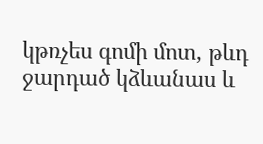կթռչես գոմի մոտ, թևդ ջարդած կձևանաս և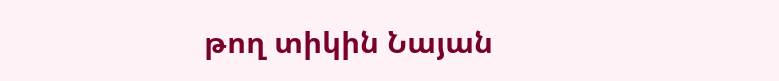թող տիկին Նայան